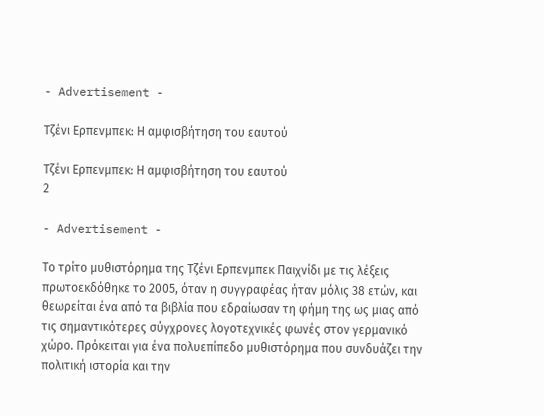- Advertisement -

Τζένι Ερπενμπεκ: Η αμφισβήτηση του εαυτού

Τζένι Ερπενμπεκ: Η αμφισβήτηση του εαυτού
2

- Advertisement -

Το τρίτο μυθιστόρημα της Τζένι Ερπενμπεκ Παιχνίδι με τις λέξεις πρωτοεκδόθηκε το 2005, όταν η συγγραφέας ήταν μόλις 38 ετών, και θεωρείται ένα από τα βιβλία που εδραίωσαν τη φήμη της ως μιας από τις σημαντικότερες σύγχρονες λογοτεχνικές φωνές στον γερμανικό χώρο. Πρόκειται για ένα πολυεπίπεδο μυθιστόρημα που συνδυάζει την πολιτική ιστορία και την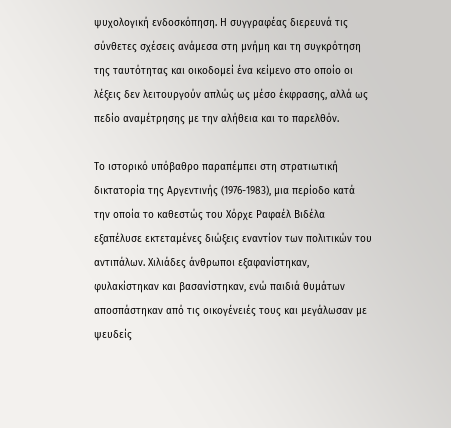ψυχολογική ενδοσκόπηση. Η συγγραφέας διερευνά τις σύνθετες σχέσεις ανάμεσα στη μνήμη και τη συγκρότηση της ταυτότητας και οικοδομεί ένα κείμενο στο οποίο οι λέξεις δεν λειτουργούν απλώς ως μέσο έκφρασης, αλλά ως πεδίο αναμέτρησης με την αλήθεια και το παρελθόν.

Το ιστορικό υπόβαθρο παραπέμπει στη στρατιωτική δικτατορία της Αργεντινής (1976-1983), μια περίοδο κατά την οποία το καθεστώς του Χόρχε Ραφαέλ Βιδέλα εξαπέλυσε εκτεταμένες διώξεις εναντίον των πολιτικών του αντιπάλων. Χιλιάδες άνθρωποι εξαφανίστηκαν, φυλακίστηκαν και βασανίστηκαν, ενώ παιδιά θυμάτων αποσπάστηκαν από τις οικογένειές τους και μεγάλωσαν με ψευδείς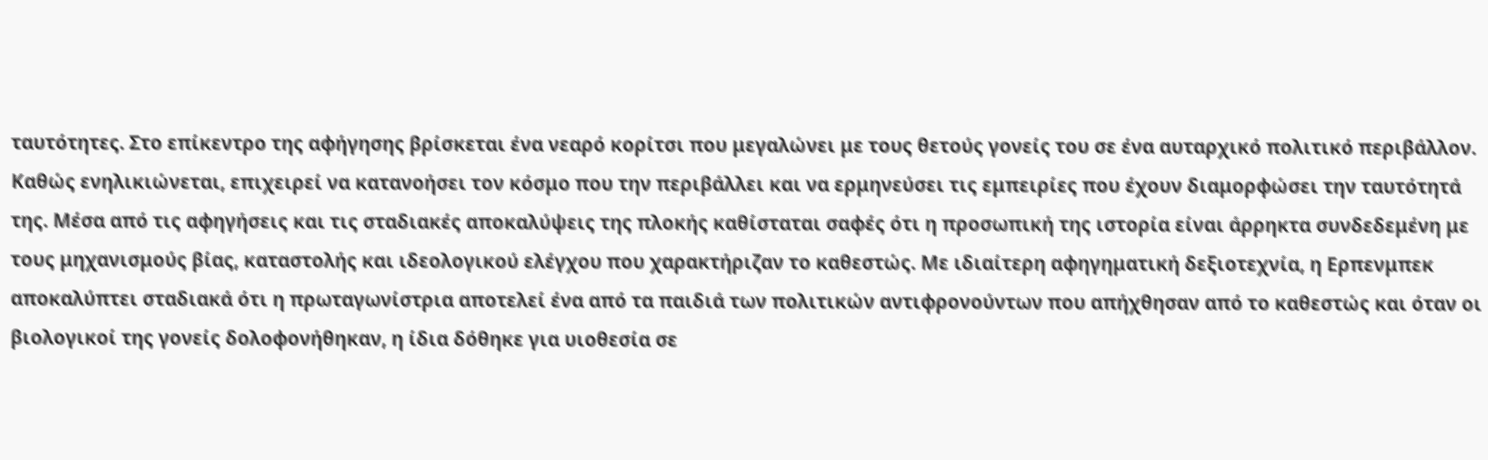ταυτότητες. Στο επίκεντρο της αφήγησης βρίσκεται ένα νεαρό κορίτσι που μεγαλώνει με τους θετούς γονείς του σε ένα αυταρχικό πολιτικό περιβάλλον. Καθώς ενηλικιώνεται, επιχειρεί να κατανοήσει τον κόσμο που την περιβάλλει και να ερμηνεύσει τις εμπειρίες που έχουν διαμορφώσει την ταυτότητά της. Μέσα από τις αφηγήσεις και τις σταδιακές αποκαλύψεις της πλοκής καθίσταται σαφές ότι η προσωπική της ιστορία είναι άρρηκτα συνδεδεμένη με τους μηχανισμούς βίας, καταστολής και ιδεολογικού ελέγχου που χαρακτήριζαν το καθεστώς. Με ιδιαίτερη αφηγηματική δεξιοτεχνία, η Ερπενμπεκ αποκαλύπτει σταδιακά ότι η πρωταγωνίστρια αποτελεί ένα από τα παιδιά των πολιτικών αντιφρονούντων που απήχθησαν από το καθεστώς και όταν οι βιολογικοί της γονείς δολοφονήθηκαν, η ίδια δόθηκε για υιοθεσία σε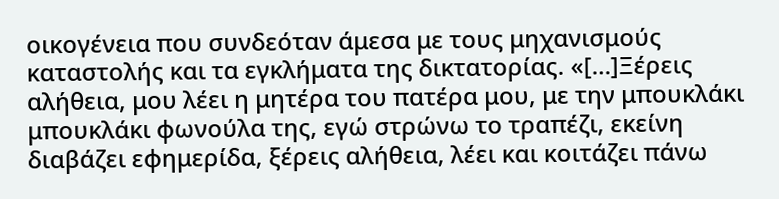οικογένεια που συνδεόταν άμεσα με τους μηχανισμούς καταστολής και τα εγκλήματα της δικτατορίας. «[…]Ξέρεις αλήθεια, μου λέει η μητέρα του πατέρα μου, με την μπουκλάκι μπουκλάκι φωνούλα της, εγώ στρώνω το τραπέζι, εκείνη διαβάζει εφημερίδα, ξέρεις αλήθεια, λέει και κοιτάζει πάνω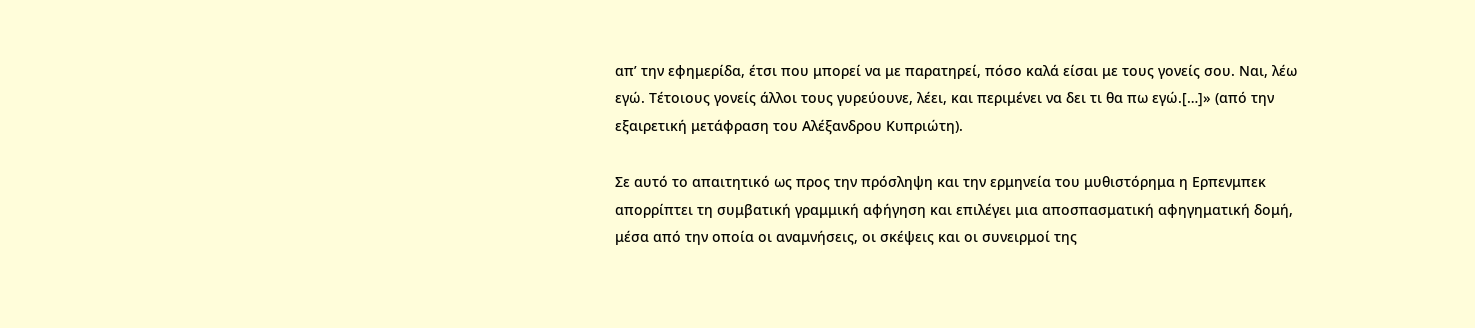απ’ την εφημερίδα, έτσι που μπορεί να με παρατηρεί, πόσο καλά είσαι με τους γονείς σου. Ναι, λέω εγώ. Τέτοιους γονείς άλλοι τους γυρεύουνε, λέει, και περιμένει να δει τι θα πω εγώ.[…]» (από την εξαιρετική μετάφραση του Αλέξανδρου Κυπριώτη).

Σε αυτό το απαιτητικό ως προς την πρόσληψη και την ερμηνεία του μυθιστόρημα η Ερπενμπεκ απορρίπτει τη συμβατική γραμμική αφήγηση και επιλέγει μια αποσπασματική αφηγηματική δομή, μέσα από την οποία οι αναμνήσεις, οι σκέψεις και οι συνειρμοί της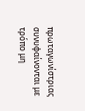πρωταγωνίστριας συνυφαίνονται με τρόπο μη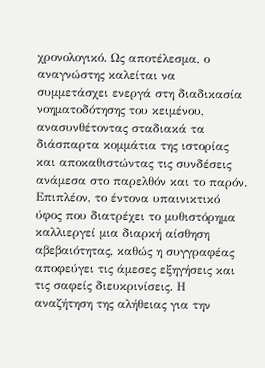χρονολογικό. Ως αποτέλεσμα, ο αναγνώστης καλείται να συμμετάσχει ενεργά στη διαδικασία νοηματοδότησης του κειμένου, ανασυνθέτοντας σταδιακά τα διάσπαρτα κομμάτια της ιστορίας και αποκαθιστώντας τις συνδέσεις ανάμεσα στο παρελθόν και το παρόν. Επιπλέον, το έντονα υπαινικτικό ύφος που διατρέχει το μυθιστόρημα καλλιεργεί μια διαρκή αίσθηση αβεβαιότητας, καθώς η συγγραφέας αποφεύγει τις άμεσες εξηγήσεις και τις σαφείς διευκρινίσεις. Η αναζήτηση της αλήθειας για την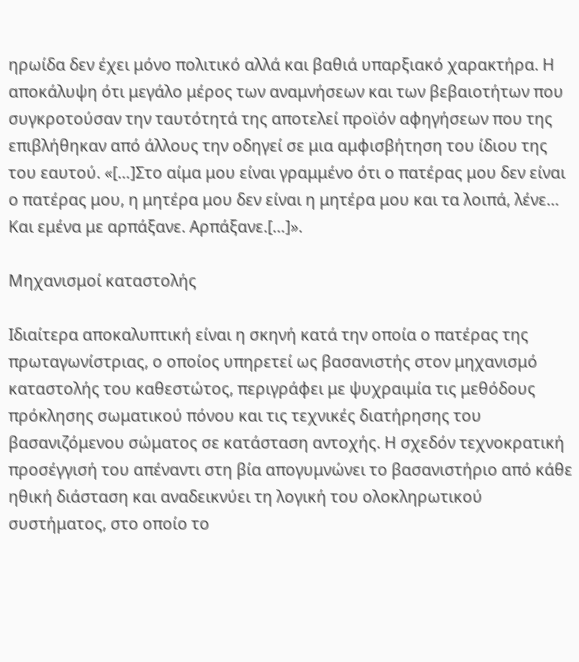ηρωίδα δεν έχει μόνο πολιτικό αλλά και βαθιά υπαρξιακό χαρακτήρα. Η αποκάλυψη ότι μεγάλο μέρος των αναμνήσεων και των βεβαιοτήτων που συγκροτούσαν την ταυτότητά της αποτελεί προϊόν αφηγήσεων που της επιβλήθηκαν από άλλους την οδηγεί σε μια αμφισβήτηση του ίδιου της του εαυτού. «[…]Στο αίμα μου είναι γραμμένο ότι ο πατέρας μου δεν είναι ο πατέρας μου, η μητέρα μου δεν είναι η μητέρα μου και τα λοιπά, λένε… Και εμένα με αρπάξανε. Αρπάξανε.[…]».

Μηχανισμοί καταστολής

Ιδιαίτερα αποκαλυπτική είναι η σκηνή κατά την οποία ο πατέρας της πρωταγωνίστριας, ο οποίος υπηρετεί ως βασανιστής στον μηχανισμό καταστολής του καθεστώτος, περιγράφει με ψυχραιμία τις μεθόδους πρόκλησης σωματικού πόνου και τις τεχνικές διατήρησης του βασανιζόμενου σώματος σε κατάσταση αντοχής. Η σχεδόν τεχνοκρατική προσέγγισή του απέναντι στη βία απογυμνώνει το βασανιστήριο από κάθε ηθική διάσταση και αναδεικνύει τη λογική του ολοκληρωτικού συστήματος, στο οποίο το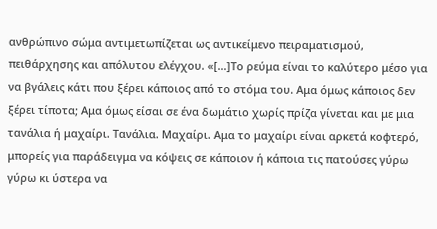ανθρώπινο σώμα αντιμετωπίζεται ως αντικείμενο πειραματισμού, πειθάρχησης και απόλυτου ελέγχου. «[…]Το ρεύμα είναι το καλύτερο μέσο για να βγάλεις κάτι που ξέρει κάποιος από το στόμα του. Αμα όμως κάποιος δεν ξέρει τίποτα; Αμα όμως είσαι σε ένα δωμάτιο χωρίς πρίζα γίνεται και με μια τανάλια ή μαχαίρι. Τανάλια. Μαχαίρι. Αμα το μαχαίρι είναι αρκετά κοφτερό, μπορείς για παράδειγμα να κόψεις σε κάποιον ή κάποια τις πατούσες γύρω γύρω κι ύστερα να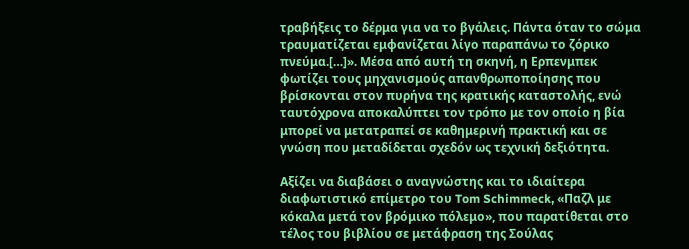τραβήξεις το δέρμα για να το βγάλεις. Πάντα όταν το σώμα τραυματίζεται εμφανίζεται λίγο παραπάνω το ζόρικο πνεύμα.[…]». Μέσα από αυτή τη σκηνή, η Ερπενμπεκ φωτίζει τους μηχανισμούς απανθρωποποίησης που βρίσκονται στον πυρήνα της κρατικής καταστολής, ενώ ταυτόχρονα αποκαλύπτει τον τρόπο με τον οποίο η βία μπορεί να μετατραπεί σε καθημερινή πρακτική και σε γνώση που μεταδίδεται σχεδόν ως τεχνική δεξιότητα.

Αξίζει να διαβάσει ο αναγνώστης και το ιδιαίτερα διαφωτιστικό επίμετρο του Tom Schimmeck, «Παζλ με κόκαλα μετά τον βρόμικο πόλεμο», που παρατίθεται στο τέλος του βιβλίου σε μετάφραση της Σούλας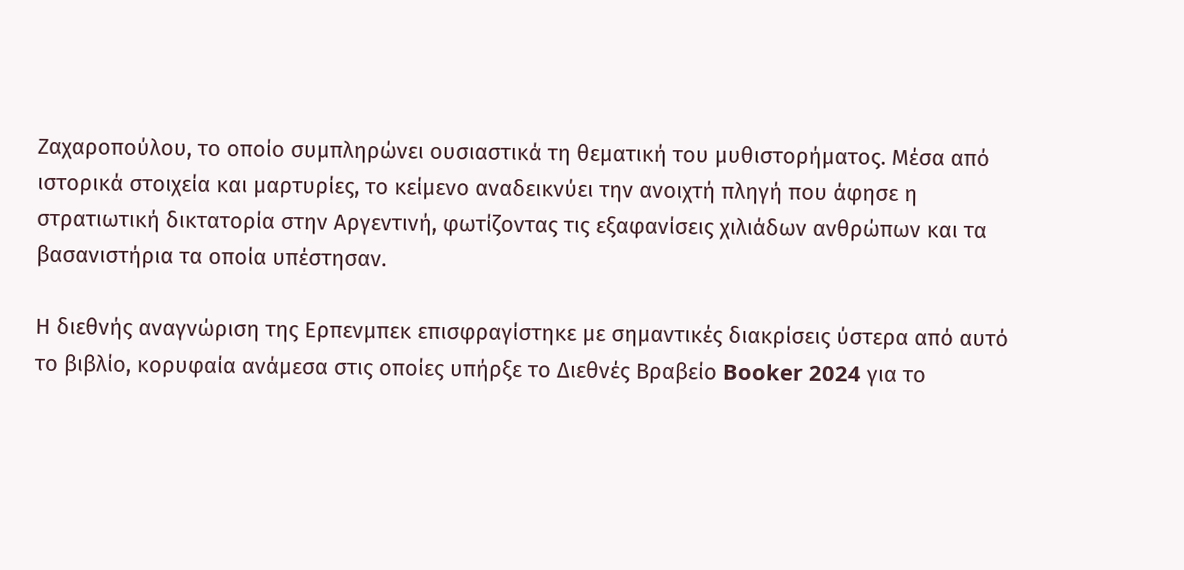Ζαχαροπούλου, το οποίο συμπληρώνει ουσιαστικά τη θεματική του μυθιστορήματος. Μέσα από ιστορικά στοιχεία και μαρτυρίες, το κείμενο αναδεικνύει την ανοιχτή πληγή που άφησε η στρατιωτική δικτατορία στην Αργεντινή, φωτίζοντας τις εξαφανίσεις χιλιάδων ανθρώπων και τα βασανιστήρια τα οποία υπέστησαν.

Η διεθνής αναγνώριση της Ερπενμπεκ επισφραγίστηκε με σημαντικές διακρίσεις ύστερα από αυτό το βιβλίο, κορυφαία ανάμεσα στις οποίες υπήρξε το Διεθνές Βραβείο Booker 2024 για το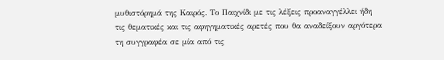μυθιστόρημά της Καιρός. Το Παιχνίδι με τις λέξεις προαναγγέλλει ήδη τις θεματικές και τις αφηγηματικές αρετές που θα αναδείξουν αργότερα τη συγγραφέα σε μία από τις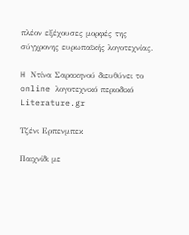πλέον εξέχουσες μορφές της σύγχρονης ευρωπαϊκής λογοτεχνίας.

H Ντίνα Σαρακηνού διευθύνει το online λογοτεχνικό περιοδικό Literature.gr

Τζένι Ερπενμπεκ

Παιχνίδι με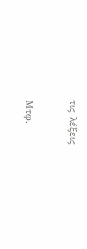τις λέξεις

Μτφ.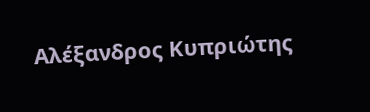Αλέξανδρος Κυπριώτης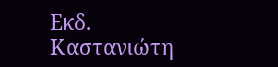Εκδ. Καστανιώτη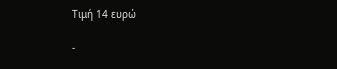Τιμή 14 ευρώ

-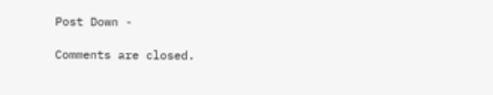Post Down -

Comments are closed.